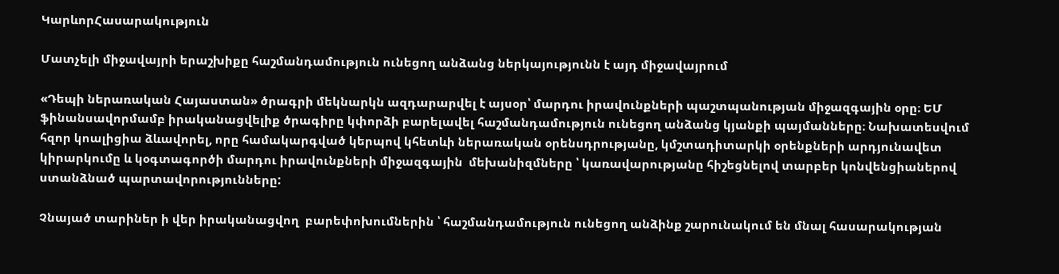ԿարևորՀասարակություն

Մատչելի միջավայրի երաշխիքը հաշմանդամություն ունեցող անձանց ներկայությունն է այդ միջավայրում

«Դեպի ներառական Հայաստան» ծրագրի մեկնարկն ազդարարվել է այսօր՝ մարդու իրավունքների պաշտպանության միջազգային օրը։ ԵՄ ֆինանսավորմամբ իրականացվելիք ծրագիրը կփորձի բարելավել հաշմանդամություն ունեցող անձանց կյանքի պայմանները։ Նախատեսվում  հզոր կոալիցիա ձևավորել, որը համակարգված կերպով կհետևի ներառական օրենսդրությանը, կմշտադիտարկի օրենքների արդյունավետ կիրարկումը և կօգտագործի մարդու իրավունքների միջազգային  մեխանիզմները ՝ կառավարությանը հիշեցնելով տարբեր կոնվենցիաներով  ստանձնած պարտավորությունները:

Չնայած տարիներ ի վեր իրականացվող  բարեփոխումներին ՝ հաշմանդամություն ունեցող անձինք շարունակում են մնալ հասարակության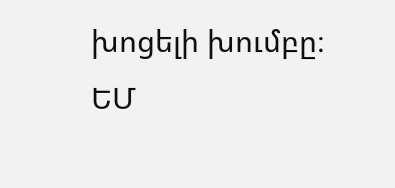խոցելի խումբը։ ԵՄ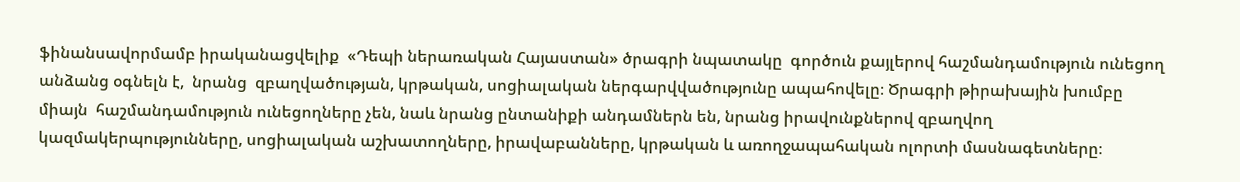ֆինանսավորմամբ իրականացվելիք  «Դեպի ներառական Հայաստան» ծրագրի նպատակը  գործուն քայլերով հաշմանդամություն ունեցող անձանց օգնելն է,  նրանց  զբաղվածության, կրթական, սոցիալական ներգարվվածությունը ապահովելը։ Ծրագրի թիրախային խումբը միայն  հաշմանդամություն ունեցողները չեն, նաև նրանց ընտանիքի անդամներն են, նրանց իրավունքներով զբաղվող կազմակերպությունները, սոցիալական աշխատողները, իրավաբանները, կրթական և առողջապահական ոլորտի մասնագետները։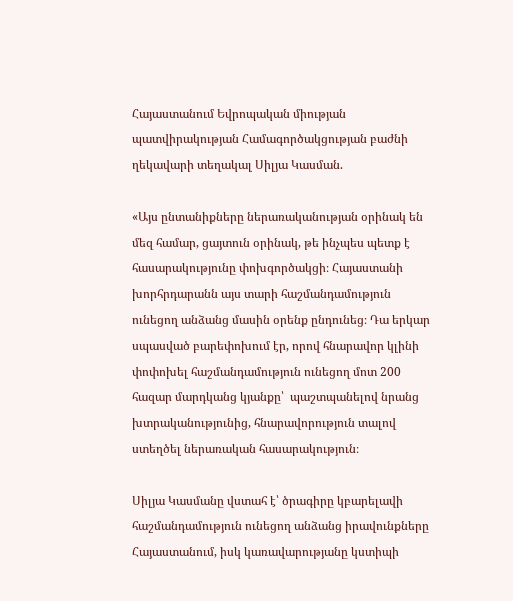Հայաստանում Եվրոպական միության պատվիրակության Համագործակցության բաժնի ղեկավարի տեղակալ Սիլյա Կասման.

«Այս ընտանիքները ներառականության օրինակ են մեզ համար, ցայտուն օրինակ, թե ինչպես պետք է հասարակությունը փոխգործակցի։ Հայաստանի խորհրդարանն այս տարի հաշմանդամություն ունեցող անձանց մասին օրենք ընդունեց։ Դա երկար սպասված բարեփոխում էր, որով հնարավոր կլինի փոփոխել հաշմանդամություն ունեցող մոտ 200 հազար մարդկանց կյանքը՝  պաշտպանելով նրանց խտրականությունից, հնարավորություն տալով ստեղծել ներառական հասարակություն։

Սիլյա Կասմանը վստահ է՝ ծրագիրը կբարելավի հաշմանդամություն ունեցող անձանց իրավունքները Հայաստանում, իսկ կառավարությանը կստիպի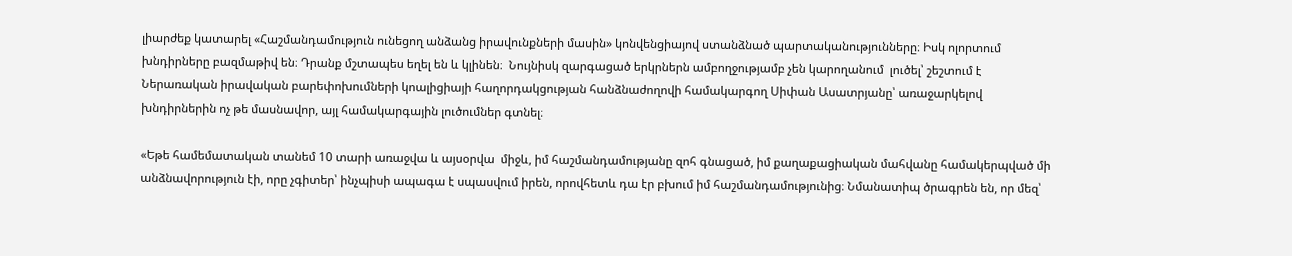լիարժեք կատարել «Հաշմանդամություն ունեցող անձանց իրավունքների մասին» կոնվենցիայով ստանձնած պարտականությունները։ Իսկ ոլորտում խնդիրները բազմաթիվ են։ Դրանք մշտապես եղել են և կլինեն։  Նույնիսկ զարգացած երկրներն ամբողջությամբ չեն կարողանում  լուծել՝ շեշտում է Ներառական իրավական բարեփոխումների կոալիցիայի հաղորդակցության հանձնաժողովի համակարգող Սիփան Ասատրյանը՝ առաջարկելով խնդիրներին ոչ թե մասնավոր, այլ համակարգային լուծումներ գտնել։

«Եթե համեմատական տանեմ 10 տարի առաջվա և այսօրվա  միջև, իմ հաշմանդամությանը զոհ գնացած, իմ քաղաքացիական մահվանը համակերպված մի անձնավորություն էի, որը չգիտեր՝ ինչպիսի ապագա է սպասվում իրեն, որովհետև դա էր բխում իմ հաշմանդամությունից։ Նմանատիպ ծրագրեն են, որ մեզ՝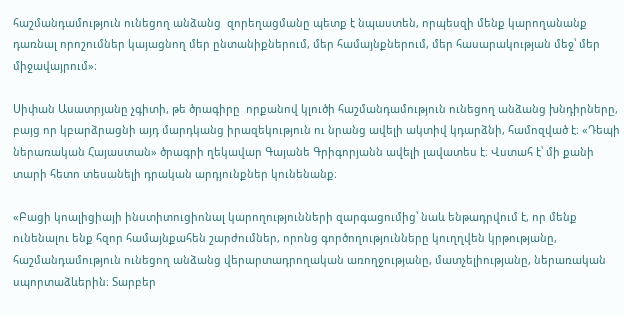հաշմանդամություն ունեցող անձանց  զորեղացմանը պետք է նպաստեն, որպեսզի մենք կարողանանք դառնալ որոշումներ կայացնող մեր ընտանիքներում, մեր համայնքներում, մեր հասարակության մեջ՝ մեր միջավայրում»։

Սիփան Ասատրյանը չգիտի, թե ծրագիրը  որքանով կլուծի հաշմանդամություն ունեցող անձանց խնդիրները, բայց որ կբարձրացնի այդ մարդկանց իրազեկություն ու նրանց ավելի ակտիվ կդարձնի, համոզված է։ «Դեպի ներառական Հայաստան» ծրագրի ղեկավար Գայանե Գրիգորյանն ավելի լավատես է։ Վստահ է՝ մի քանի տարի հետո տեսանելի դրական արդյունքներ կունենանք։

«Բացի կոալիցիայի ինստիտուցիոնալ կարողությունների զարգացումից՝ նաև ենթադրվում է, որ մենք ունենալու ենք հզոր համայնքահեն շարժումներ, որոնց գործողությունները կուղղվեն կրթությանը, հաշմանդամություն ունեցող անձանց վերարտադրողական առողջությանը, մատչելիությանը, ներառական սպորտաձևերին։ Տարբեր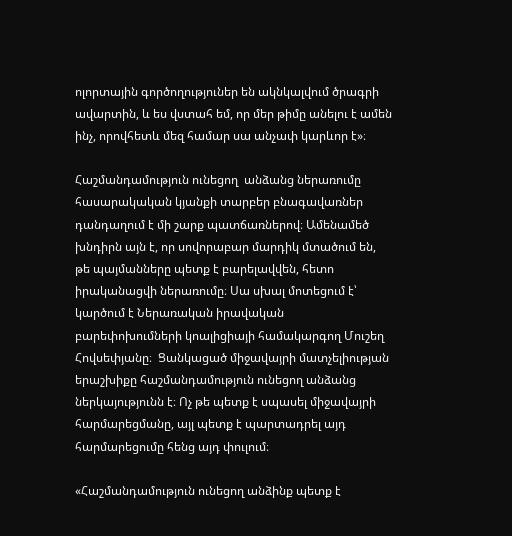ոլորտային գործողություներ են ակնկալվում ծրագրի ավարտին, և ես վստահ եմ, որ մեր թիմը անելու է ամեն ինչ, որովհետև մեզ համար սա անչափ կարևոր է»։

Հաշմանդամություն ունեցող  անձանց ներառումը հասարակական կյանքի տարբեր բնագավառներ դանդաղում է մի շարք պատճառներով։ Ամենամեծ խնդիրն այն է, որ սովորաբար մարդիկ մտածում են, թե պայմանները պետք է բարելավվեն, հետո իրականացվի ներառումը։ Սա սխալ մոտեցում է՝ կարծում է Ներառական իրավական բարեփոխումների կոալիցիայի համակարգող Մուշեղ Հովսեփյանը։  Ցանկացած միջավայրի մատչելիության երաշխիքը հաշմանդամություն ունեցող անձանց ներկայությունն է։ Ոչ թե պետք է սպասել միջավայրի հարմարեցմանը, այլ պետք է պարտադրել այդ հարմարեցումը հենց այդ փուլում։

«Հաշմանդամություն ունեցող անձինք պետք է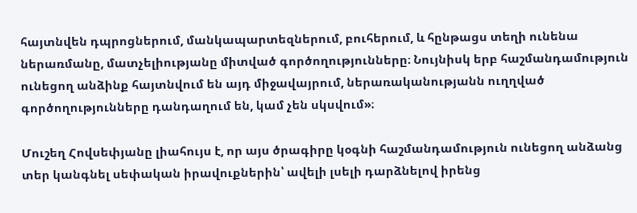հայտնվեն դպրոցներում, մանկապարտեզներում, բուհերում, և հընթացս տեղի ունենա ներառմանը, մատչելիությանը միտված գործողությունները։ Նույնիսկ երբ հաշմանդամություն ունեցող անձինք հայտնվում են այդ միջավայրում, ներառականությանն ուղղված գործողությունները դանդաղում են, կամ չեն սկսվում»։

Մուշեղ Հովսեփյանը լիահույս է, որ այս ծրագիրը կօգնի հաշմանդամություն ունեցող անձանց տեր կանգնել սեփական իրավուքներին՝ ավելի լսելի դարձնելով իրենց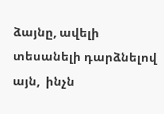ձայնը, ավելի տեսանելի դարձնելով այն,  ինչն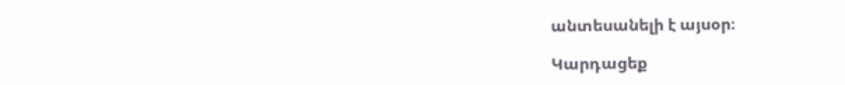անտեսանելի է այսօր։

Կարդացեք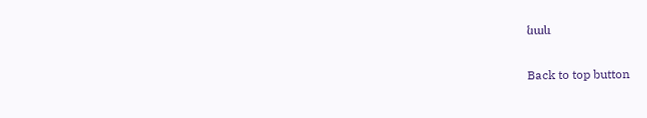նաև

Back to top button